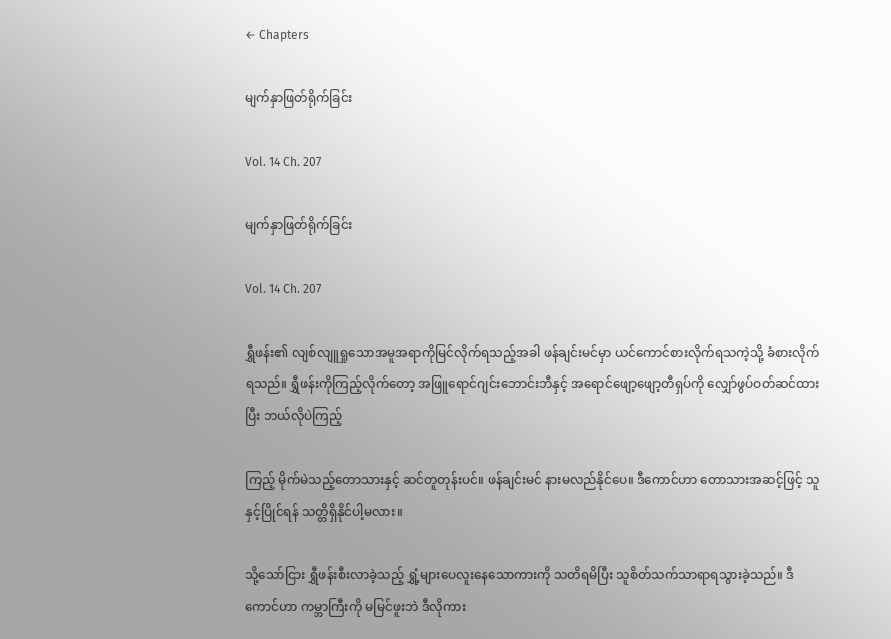← Chapters

မျက်နှာဖြတ်ရိုက်ခြင်း

Vol. 14 Ch. 207

မျက်နှာဖြတ်ရိုက်ခြင်း

Vol. 14 Ch. 207

ရွှီဖန်း၏ လျစ်လျူရှုသောအမူအရာကိုမြင်လိုက်ရသည့်အခါ ဖန်ချင်းမင်မှာ ယင်ကောင်စားလိုက်ရသကဲ့သို့ ခံစားလိုက်ရသည်။ ရွှီဖန်းကိုကြည့်လိုက်တော့ အဖြူရောင်ဂျင်းဘောင်းဘီနှင့် အရောင်ဖျော့ဖျော့တီရှပ်ကို လျှော်ဖွပ်ဝတ်ဆင်ထားပြီး ဘယ်လိုပဲကြည့်

ကြည့် မိုက်မဲသည့်တောသားနှင့် ဆင်တူတုန်းပင်။ ဖန်ချင်းမင် နားမလည်နိုင်ပေ။ ဒီကောင်ဟာ တောသားအဆင့်ဖြင့် သူနှင့်ပြိုင်ရန် သတ္တိရှိနိုင်ပါ့မလား။

သို့သော်ငြား ရွှီဖန်းစီးလာခဲ့သည့် ရွှံ့များပေလူးနေသောကားကို သတိရမိပြီး သူစိတ်သက်သာရာရသွားခဲ့သည်။ ဒီကောင်ဟာ ကမ္ဘာကြီးကို မမြင်ဖူးဘဲ ဒီလိုကား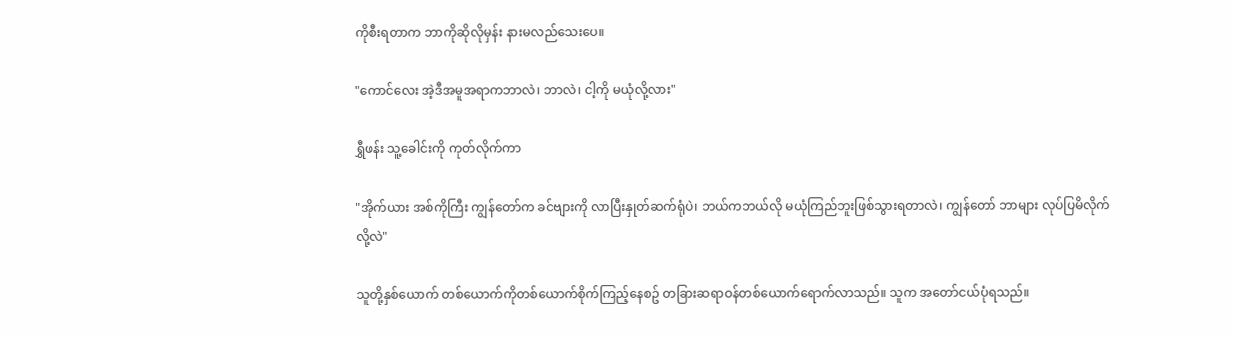ကိုစီးရတာက ဘာကိုဆိုလိုမှန်း နားမလည်သေးပေ။

"ကောင်လေး အဲ့ဒီအမူအရာကဘာလဲ၊ ဘာလဲ၊ ငါ့ကို မယုံလို့လား"

ရွှီဖန်း သူ့ခေါင်းကို ကုတ်လိုက်ကာ

"အိုက်ယား အစ်ကိုကြီး ကျွန်တော်က ခင်ဗျားကို လာပြီးနှုတ်ဆက်ရုံပဲ၊ ဘယ်ကဘယ်လို မယုံကြည်ဘူးဖြစ်သွားရတာလဲ၊ ကျွန်တော် ဘာများ လုပ်ပြမိလိုက်လို့လဲ"

သူတို့နှစ်ယောက် တစ်ယောက်ကိုတစ်ယောက်စိုက်ကြည့်နေစဥ် တခြားဆရာဝန်တစ်ယောက်ရောက်လာသည်။ သူက အတော်ငယ်ပုံရသည်။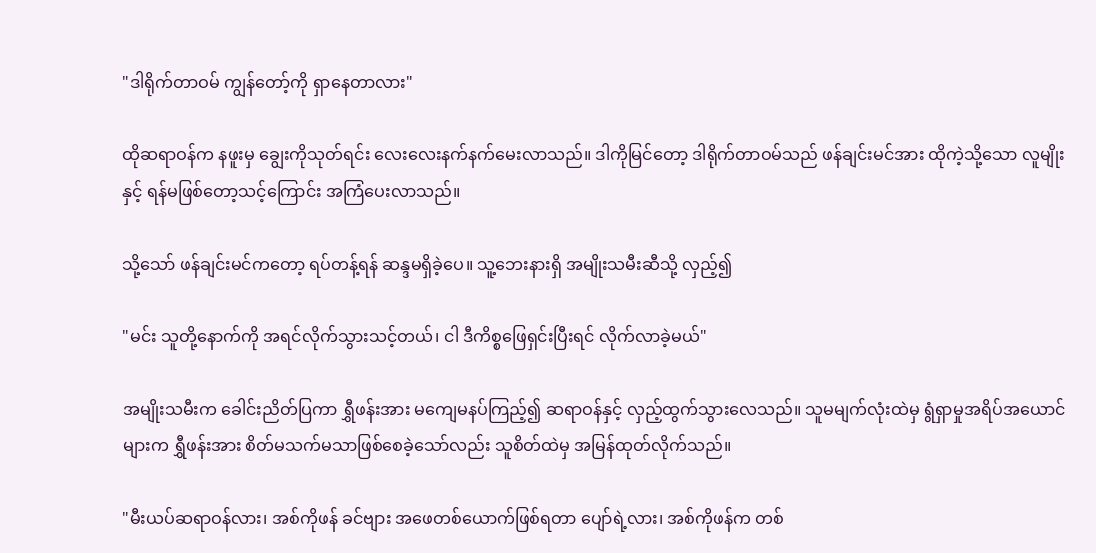"ဒါရိုက်တာဝမ် ကျွန်တော့်ကို ရှာနေတာလား"

ထိုဆရာဝန်က နဖူးမှ ချွေးကိုသုတ်ရင်း လေးလေးနက်နက်မေးလာသည်။ ဒါကိုမြင်တော့ ဒါရိုက်တာဝမ်သည် ဖန်ချင်းမင်အား ထိုကဲ့သို့သော လူမျိုးနှင့် ရန်မဖြစ်တော့သင့်ကြောင်း အကြံပေးလာသည်။

သို့သော် ဖန်ချင်းမင်ကတော့ ရပ်တန့်ရန် ဆန္ဒမရှိခဲ့ပေ။ သူ့ဘေးနားရှိ အမျိုးသမီးဆီသို့ လှည့်၍

"မင်း သူတို့နောက်ကို အရင်လိုက်သွားသင့်တယ်၊ ငါ ဒီကိစ္စဖြေရှင်းပြီးရင် လိုက်လာခဲ့မယ်"

အမျိုးသမီးက ခေါင်းညိတ်ပြကာ ရွှီဖန်းအား မကျေမနပ်ကြည့်၍ ဆရာဝန်နှင့် လှည့်ထွက်သွားလေသည်။ သူမမျက်လုံးထဲမှ ရွံရှာမှုအရိပ်အယောင်များက ရွှီဖန်းအား စိတ်မသက်မသာဖြစ်စေခဲ့သော်လည်း သူစိတ်ထဲမှ အမြန်ထုတ်လိုက်သည်။

"မီးယပ်ဆရာဝန်လား၊ အစ်ကိုဖန် ခင်ဗျား အဖေတစ်ယောက်ဖြစ်ရတာ ပျော်ရဲ့လား၊ အစ်ကိုဖန်က တစ်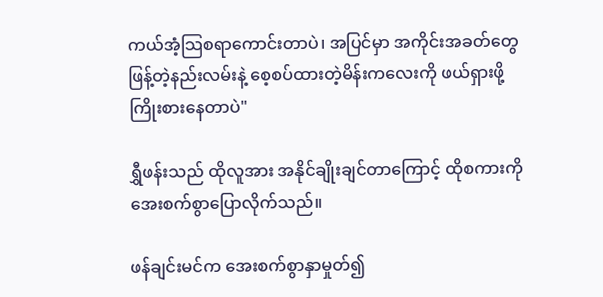ကယ်အံ့သြစရာကောင်းတာပဲ၊ အပြင်မှာ အကိုင်းအခတ်တွေဖြန့်တဲ့နည်းလမ်းနဲ့ စေ့စပ်ထားတဲ့မိန်းကလေးကို ဖယ်ရှားဖို့ ကြိုးစားနေတာပဲ"

ရွှီဖန်းသည် ထိုလူအား အနိုင်ချိုးချင်တာကြောင့် ထိုစကားကို အေးစက်စွာပြောလိုက်သည်။

ဖန်ချင်းမင်က အေးစက်စွာနှာမှုတ်၍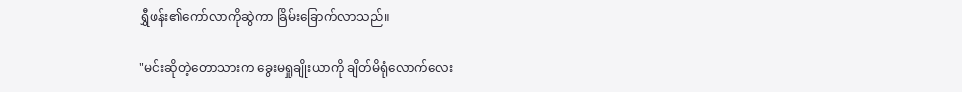ရွှီဖန်း၏ကော်လာကိုဆွဲကာ ခြိမ်းခြောက်လာသည်။

"မင်းဆိုတဲ့တောသားက ခွေးမရှုချိုးယာကို ချိတ်မိရုံလောက်လေး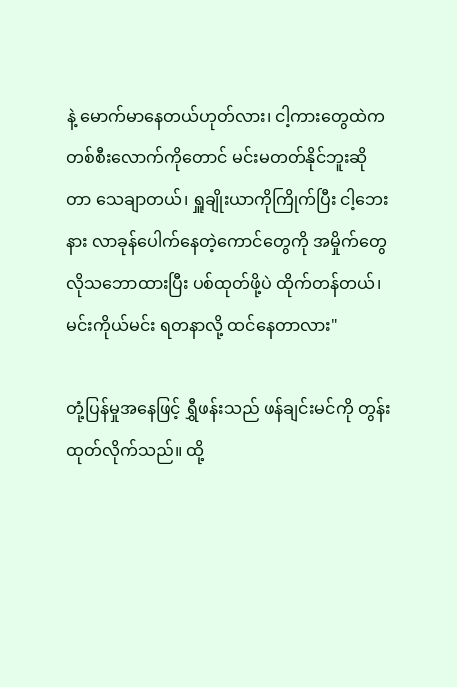နဲ့ မောက်မာနေတယ်ဟုတ်လား၊ ငါ့ကားတွေထဲက တစ်စီးလောက်ကိုတောင် မင်းမတတ်နိုင်ဘူးဆိုတာ သေချာတယ်၊ ရှူချိုးယာကိုကြိုက်ပြီး ငါ့ဘေးနား လာခုန်ပေါက်နေတဲ့ကောင်တွေကို အမှိုက်တွေလိုသဘောထားပြီး ပစ်ထုတ်ဖို့ပဲ ထိုက်တန်တယ်၊ မင်းကိုယ်မင်း ရတနာလို့ ထင်နေတာလား"

တုံ့ပြန်မှုအနေဖြင့် ရွှီဖန်းသည် ဖန်ချင်းမင်ကို တွန်းထုတ်လိုက်သည်။ ထို့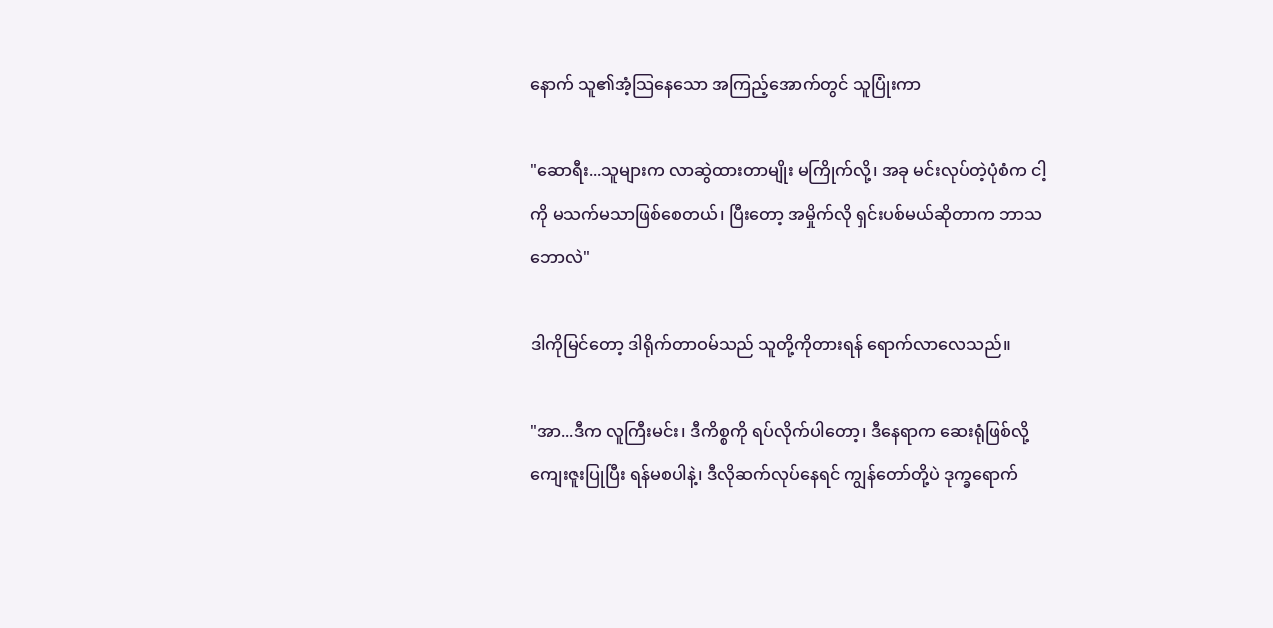နောက် သူ၏အံ့သြနေသော အကြည့်အောက်တွင် သူပြုံးကာ

"ဆောရီး...သူများက လာဆွဲထားတာမျိုး မကြိုက်လို့၊ အခု မင်းလုပ်တဲ့ပုံစံက ငါ့ကို မသက်မသာဖြစ်စေတယ်၊ ပြီးတော့ အမှိုက်လို ရှင်းပစ်မယ်ဆိုတာက ဘာသဘောလဲ"

ဒါကိုမြင်တော့ ဒါရိုက်တာဝမ်သည် သူတို့ကိုတားရန် ရောက်လာလေသည်။

"အာ...ဒီက လူကြီးမင်း၊ ဒီကိစ္စကို ရပ်လိုက်ပါတော့၊ ဒီနေရာက ဆေးရုံဖြစ်လို့ ကျေးဇူးပြုပြီး ရန်မစပါနဲ့၊ ဒီလိုဆက်လုပ်နေရင် ကျွန်တော်တို့ပဲ ဒုက္ခရောက်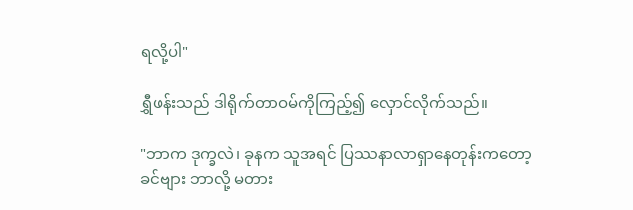ရလို့ပါ"

ရွှီဖန်းသည် ဒါရိုက်တာဝမ်ကိုကြည့်၍ လှောင်လိုက်သည်။

"ဘာက ဒုက္ခလဲ၊ ခုနက သူအရင် ပြဿနာလာရှာနေတုန်းကတော့ ခင်ဗျား ဘာလို့ မတား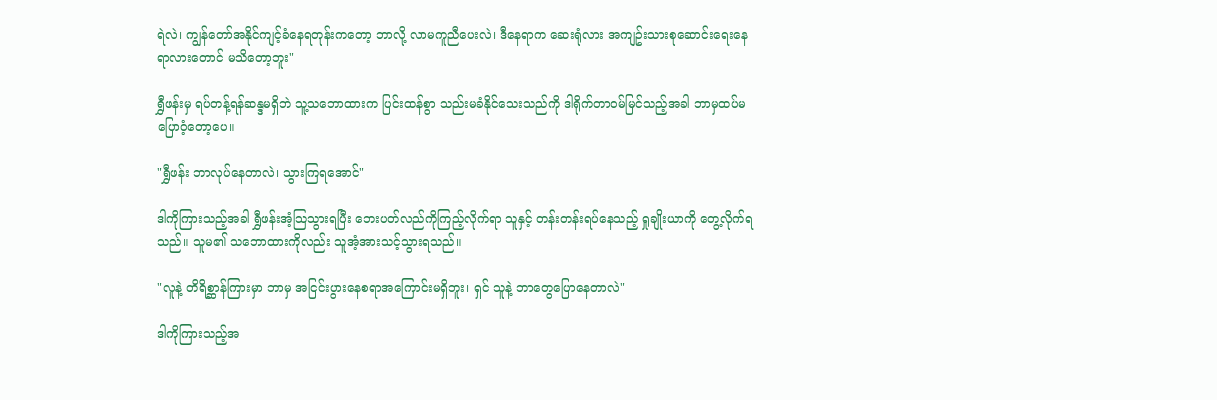ရဲလဲ၊ ကျွန်တော်အနိုင်ကျင့်ခံနေရတုန်းကတော့ ဘာလို့ လာမကူညီပေးလဲ၊ ဒီနေရာက ဆေးရုံလား အကျဥ်းသားစုဆောင်းရေးနေရာလားတောင် မသိတော့ဘူး"

ရွှီဖန်းမှ ရပ်တန့်ရန်ဆန္ဒမရှိဘဲ သူ့သဘောထားက ပြင်းထန်စွာ သည်းမခံနိုင်သေးသည်ကို ဒါရိုက်တာဝမ်မြင်သည့်အခါ ဘာမှထပ်မပြောဝံ့တော့ပေ။

"ရွှီဖန်း ဘာလုပ်နေတာလဲ၊ သွားကြရအောင်"

ဒါကိုကြားသည့်အခါ ရွှီဖန်းအံ့သြသွားရပြီး ဘေးပတ်လည်ကိုကြည့်လိုက်ရာ သူနှင့် တန်းတန်းရပ်နေသည့် ရှုချိုးယာကို တွေ့လိုက်ရသည်။ သူမ၏ သဘောထားကိုလည်း သူအံ့အားသင့်သွားရသည်။

"လူနဲ့ တိရိစ္ဆာန်ကြားမှာ ဘာမှ အငြင်းပွားနေစရာအကြောင်းမရှိဘူး၊ ရှင် သူနဲ့ ဘာတွေပြောနေတာလဲ"

ဒါကိုကြားသည့်အ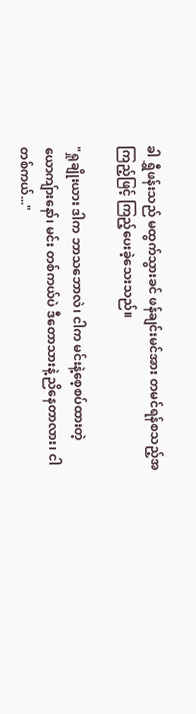ခါ ရွှီဖန်းသည် မထွက်သွားခင် ဖန်ချင်းမင်အား တမင်ရန်စသည့်အကြည့်ဖြင့် ကြည့်ပေးခဲ့သေးသည်။

"ရှုချိုးယား ဒါက ဘာသဘောလဲ၊ ငါက မင်းနဲ့စေ့စပ်ထားတဲ့ယောကျ်ားနော်၊ မင်း တစ်ကယ်ပဲ ဒီတောသားနဲ့ ညိနေတာလား၊ ငါ တစ်ကယ်..."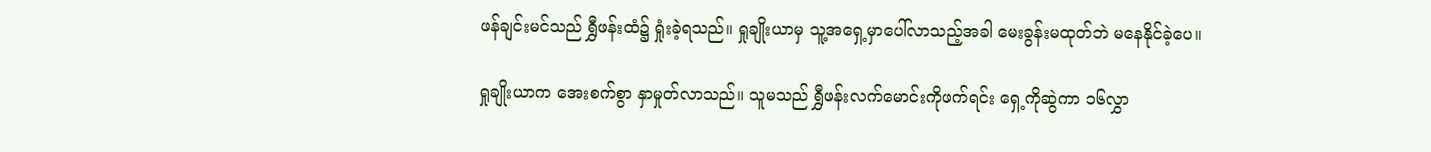ဖန်ချင်းမင်သည် ရွှီဖန်းထံ၌ ရှုံးခဲ့ရသည်။ ရှုချိုးယာမှ သူ့အရှေ့မှာပေါ်လာသည့်အခါ မေးခွန်းမထုတ်ဘဲ မနေနိုင်ခဲ့ပေ။

ရှုချိုးယာက အေးစက်စွာ နှာမှုတ်လာသည်။ သူမသည် ရွှီဖန်းလက်မောင်းကိုဖက်ရင်း ရှေ့ကိုဆွဲကာ ၁၆လွှာ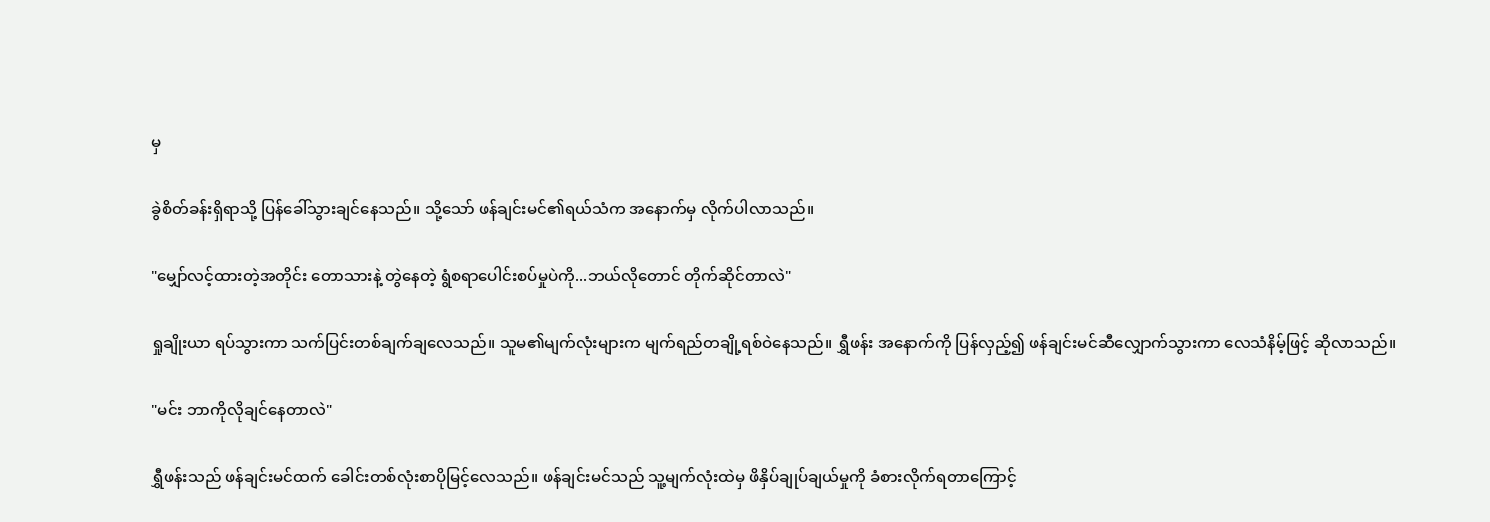မှ

ခွဲစိတ်ခန်းရှိရာသို့ ပြန်ခေါ်သွားချင်နေသည်။ သို့သော် ဖန်ချင်းမင်၏ရယ်သံက အနောက်မှ လိုက်ပါလာသည်။

"မျှော်လင့်ထားတဲ့အတိုင်း တောသားနဲ့ တွဲနေတဲ့ ရွံစရာပေါင်းစပ်မှုပဲကို...ဘယ်လိုတောင် တိုက်ဆိုင်တာလဲ"

ရှုချိုးယာ ရပ်သွားကာ သက်ပြင်းတစ်ချက်ချလေသည်။ သူမ၏မျက်လုံးများက မျက်ရည်တချို့ရစ်ဝဲနေသည်။ ရွှီဖန်း အနောက်ကို ပြန်လှည့်၍ ဖန်ချင်းမင်ဆီလျှောက်သွားကာ လေသံနိမ့်ဖြင့် ဆိုလာသည်။

"မင်း ဘာကိုလိုချင်နေတာလဲ"

ရွှီဖန်းသည် ဖန်ချင်းမင်ထက် ခေါင်းတစ်လုံးစာပိုမြင့်လေသည်။ ဖန်ချင်းမင်သည် သူ့မျက်လုံးထဲမှ ဖိနှိပ်ချုပ်ချယ်မှုကို ခံစားလိုက်ရတာကြောင့်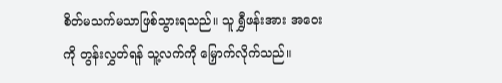စိတ်မသက်မသာဖြစ်သွားရသည်။ သူ ရွှီဖန်းအား အဝေးကို တွန်းလွှတ်ရန် သူ့လက်ကို မြှောက်လိုက်သည်။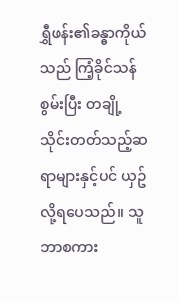ရွှီဖန်း၏ခန္ဓာကိုယ်သည် ကြံ့ခိုင်သန်စွမ်းပြီး တချို့သိုင်းတတ်သည့်ဆရာများနှင့်ပင် ယှဥ်လို့ရပေသည်။ သူ ဘာစကား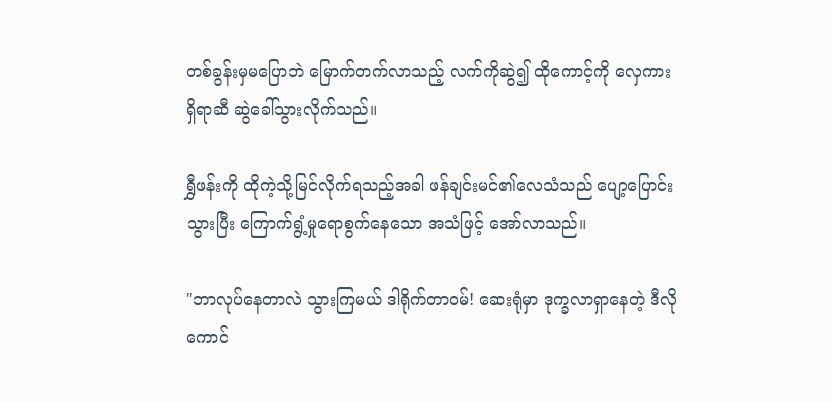တစ်ခွန်းမှမပြောဘဲ မြောက်တက်လာသည့် လက်ကိုဆွဲ၍ ထိုကောင့်ကို လှေကားရှိရာဆီ ဆွဲခေါ်သွားလိုက်သည်။

ရွှီဖန်းကို ထိုကဲ့သို့မြင်လိုက်ရသည့်အခါ ဖန်ချင်းမင်၏လေသံသည် ပျော့ပြောင်းသွားပြီး ကြောက်ရွံ့မှုရောစွက်နေသော အသံဖြင့် အော်လာသည်။

"ဘာလုပ်နေတာလဲ သွားကြမယ် ဒါရိုက်တာဝမ်! ဆေးရုံမှာ ဒုက္ခလာရှာနေတဲ့ ဒီလိုကောင်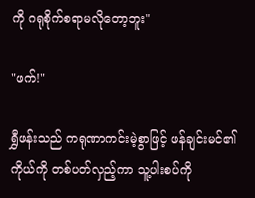ကို ဂရုစိုက်စရာမလိုတော့ဘူး"

"ဖက်!"

ရွှီဖန်းသည် ကရုဏာကင်းမဲ့စွာဖြင့် ဖန်ချင်းမင်၏ကိုယ်ကို တစ်ပတ်လှည့်ကာ သူ့ပါးစပ်ကို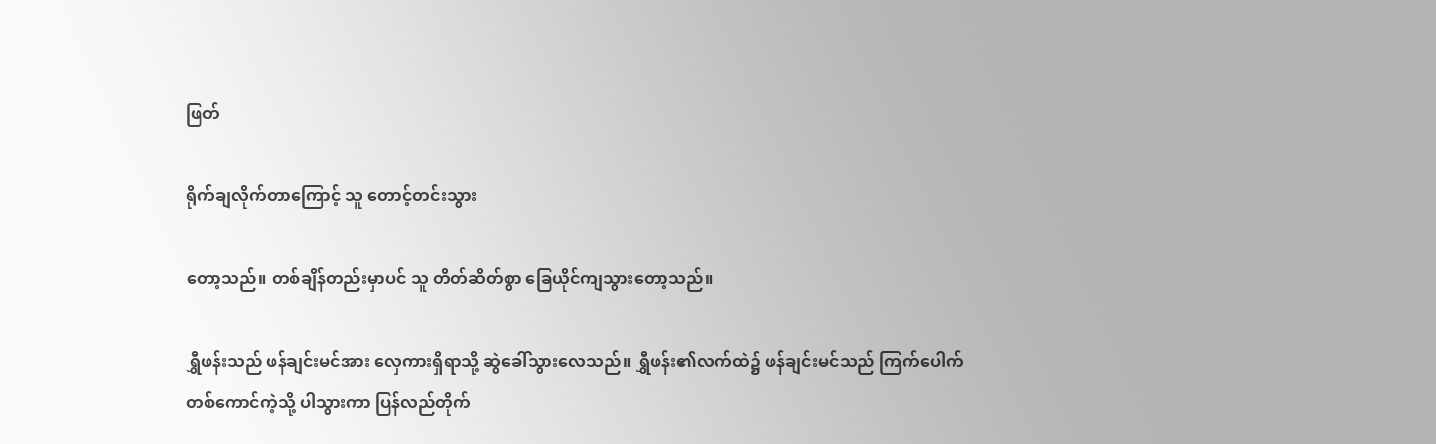ဖြတ်

ရိုက်ချလိုက်တာကြောင့် သူ တောင့်တင်းသွား

တော့သည်။ တစ်ချိန်တည်းမှာပင် သူ တိတ်ဆိတ်စွာ ခြေယိုင်ကျသွားတော့သည်။

ရွှီဖန်းသည် ဖန်ချင်းမင်အား လှေကားရှိရာသို့ ဆွဲခေါ်သွားလေသည်။ ရွှီဖန်း၏လက်ထဲ၌ ဖန်ချင်းမင်သည် ကြက်ပေါက်တစ်ကောင်ကဲ့သို့ ပါသွားကာ ပြန်လည်တိုက်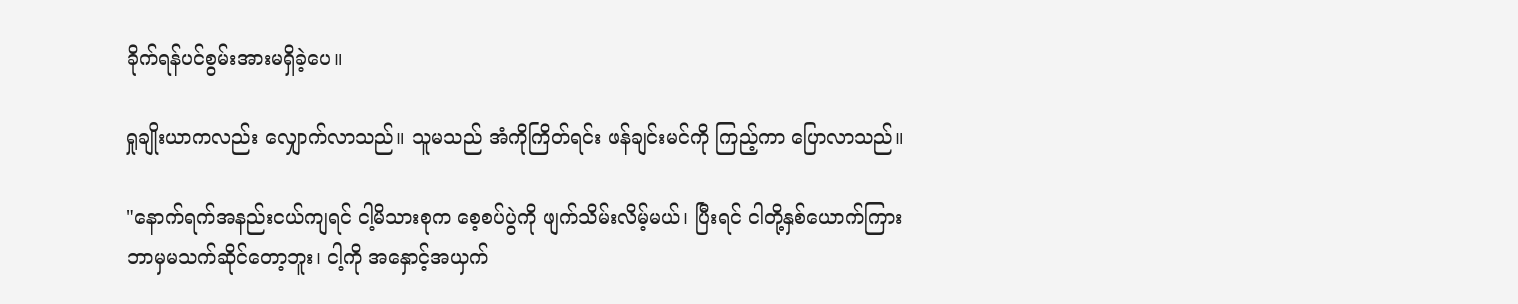ခိုက်ရန်ပင်စွမ်းအားမရှိခဲ့ပေ။

ရှုချိုးယာကလည်း လျှောက်လာသည်။ သူမသည် အံကိုကြိတ်ရင်း ဖန်ချင်းမင်ကို ကြည့်ကာ ပြောလာသည်။

"နောက်ရက်အနည်းငယ်ကျရင် ငါ့မိသားစုက စေ့စပ်ပွဲကို ဖျက်သိမ်းလိမ့်မယ်၊ ပြီးရင် ငါတို့နှစ်ယောက်ကြား ဘာမှမသက်ဆိုင်တော့ဘူး၊ ငါ့ကို အနှောင့်အယှက်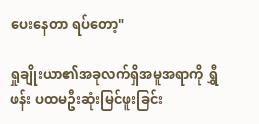ပေးနေတာ ရပ်တော့"

ရှုချိုးယာ၏အခုလက်ရှိအမူအရာကို ရွှီဖန်း ပထမဦးဆုံးမြင်ဖူးခြင်း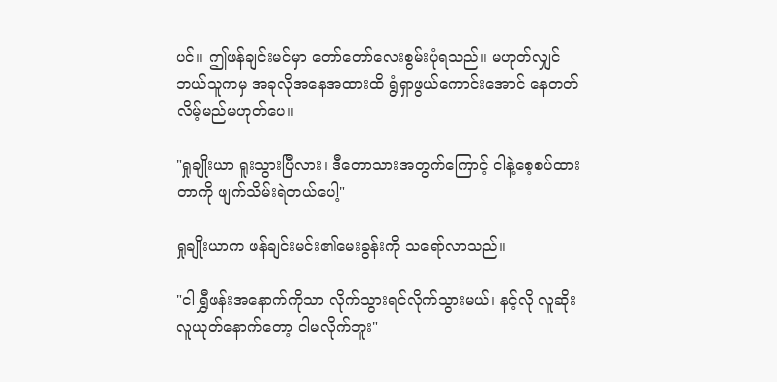ပင်။ ဤဖန်ချင်းမင်မှာ တော်တော်လေးစွမ်းပုံရသည်။ မဟုတ်လျှင် ဘယ်သူကမှ အခုလိုအနေအထားထိ ရွံရှာဖွယ်ကောင်းအောင် နေတတ်လိမ့်မည်မဟုတ်ပေ။

"ရှုချိုးယာ ရူးသွားပြီလား၊ ဒီတောသားအတွက်ကြောင့် ငါနဲ့စေ့စပ်ထားတာကို ဖျက်သိမ်းရဲတယ်ပေါ့"

ရှုချိုးယာက ဖန်ချင်းမင်း၏မေးခွန်းကို သရော်လာသည်။

"ငါ ရွှီဖန်းအနောက်ကိုသာ လိုက်သွားရင်လိုက်သွားမယ်၊ နင့်လို လူဆိုးလူယုတ်နောက်တော့ ငါမလိုက်ဘူး"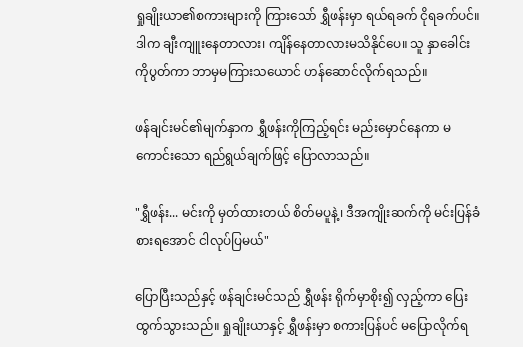ရှုချိုးယာ၏စကားများကို ကြားသော် ရွှီဖန်းမှာ ရယ်ရခက် ငိုရခက်ပင်။ ဒါက ချီးကျူးနေတာလား၊ ကျိန်နေတာလားမသိနိုင်ပေ။ သူ နှာခေါင်းကိုပွတ်ကာ ဘာမှမကြားသယောင် ဟန်ဆောင်လိုက်ရသည်။

ဖန်ချင်းမင်၏မျက်နှာက ရွှီဖန်းကိုကြည့်ရင်း မည်းမှောင်နေကာ မကောင်းသော ရည်ရွယ်ချက်ဖြင့် ပြောလာသည်။

"ရွှီဖန်း... မင်းကို မှတ်ထားတယ် စိတ်မပူနဲ့၊ ဒီအကျိုးဆက်ကို မင်းပြန်ခံစားရအောင် ငါလုပ်ပြမယ်"

ပြောပြီးသည်နှင့် ဖန်ချင်းမင်သည် ရွှီဖန်း ရိုက်မှာစိုး၍ လှည့်ကာ ပြေးထွက်သွားသည်။ ရှုချိုးယာနှင့် ရွှီဖန်းမှာ စကားပြန်ပင် မပြောလိုက်ရ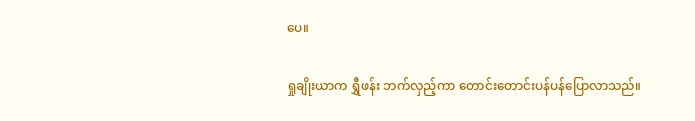ပေ။

ရှုချိုးယာက ရွှီဖန်း ဘက်လှည့်ကာ တောင်းတောင်းပန်ပန်ပြောလာသည်။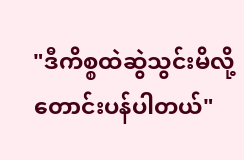"ဒီကိစ္စထဲဆွဲသွင်းမိလို့ တောင်းပန်ပါတယ်"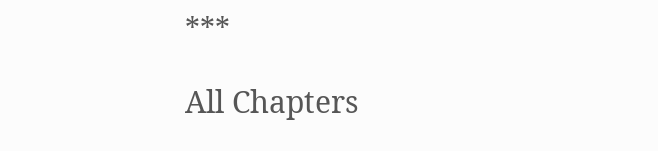***

All Chapters